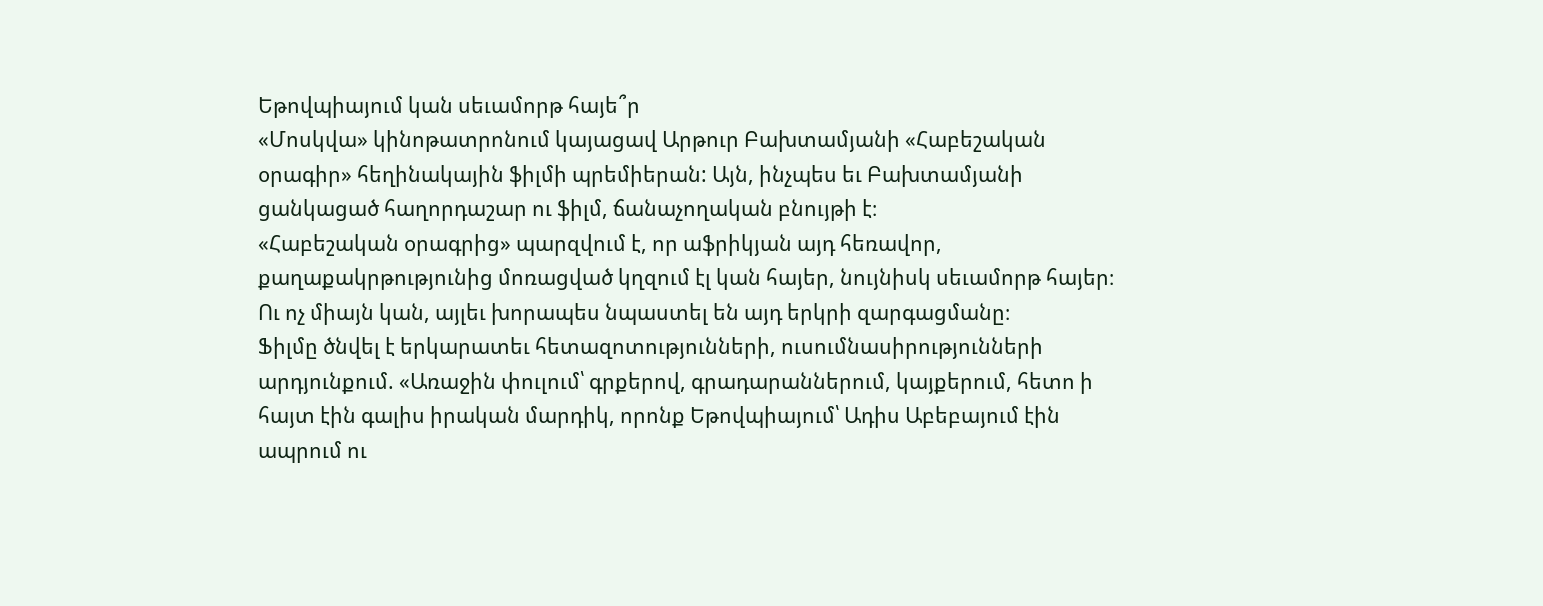Եթովպիայում կան սեւամորթ հայե՞ր
«Մոսկվա» կինոթատրոնում կայացավ Արթուր Բախտամյանի «Հաբեշական օրագիր» հեղինակային ֆիլմի պրեմիերան: Այն, ինչպես եւ Բախտամյանի ցանկացած հաղորդաշար ու ֆիլմ, ճանաչողական բնույթի է։
«Հաբեշական օրագրից» պարզվում է, որ աֆրիկյան այդ հեռավոր, քաղաքակրթությունից մոռացված կղզում էլ կան հայեր, նույնիսկ սեւամորթ հայեր։ Ու ոչ միայն կան, այլեւ խորապես նպաստել են այդ երկրի զարգացմանը։
Ֆիլմը ծնվել է երկարատեւ հետազոտությունների, ուսումնասիրությունների արդյունքում. «Առաջին փուլում՝ գրքերով, գրադարաններում, կայքերում, հետո ի հայտ էին գալիս իրական մարդիկ, որոնք Եթովպիայում՝ Ադիս Աբեբայում էին ապրում ու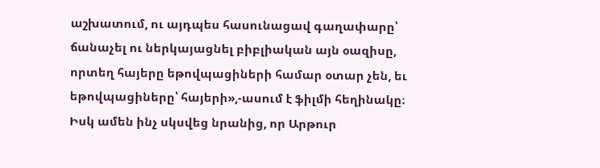աշխատում, ու այդպես հասունացավ գաղափարը՝ ճանաչել ու ներկայացնել բիբլիական այն օազիսը, որտեղ հայերը եթովպացիների համար օտար չեն, եւ եթովպացիները՝ հայերի»,-ասում է ֆիլմի հեղինակը։
Իսկ ամեն ինչ սկսվեց նրանից, որ Արթուր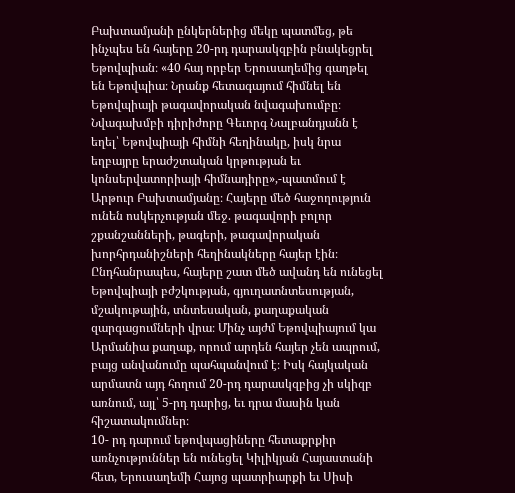Բախտամյանի ընկերներից մեկը պատմեց, թե ինչպես են հայերը 20-րդ դարասկզբին բնակեցրել Եթովպիան։ «40 հայ որբեր Երուսաղեմից գաղթել են Եթովպիա։ Նրանք հետագայում հիմնել են Եթովպիայի թագավորական նվագախումբը։ Նվագախմբի դիրիժորը Գեւորգ Նալբանդյանն է եղել՝ Եթովպիայի հիմնի հեղինակը, իսկ նրա եղբայրը երաժշտական կրթության եւ կոնսերվատորիայի հիմնադիրը»,-պատմում է Արթուր Բախտամյանը։ Հայերը մեծ հաջողություն ունեն ոսկերչության մեջ. թագավորի բոլոր շքանշանների, թագերի, թագավորական խորհրդանիշների հեղինակները հայեր էին։
Ընդհանրապես, հայերը շատ մեծ ավանդ են ունեցել Եթովպիայի բժշկության, գյուղատնտեսության, մշակութային, տնտեսական, քաղաքական զարգացումների վրա։ Մինչ այժմ Եթովպիայում կա Արմանիա քաղաք, որում արդեն հայեր չեն ապրում, բայց անվանումը պահպանվում է։ Իսկ հայկական արմատն այդ հողում 20-րդ դարասկզբից չի սկիզբ առնում, այլ՝ 5-րդ դարից, եւ դրա մասին կան հիշատակումներ։
10- րդ դարում եթովպացիները հետաքրքիր առնչություններ են ունեցել Կիլիկյան Հայաստանի հետ, Երուսաղեմի Հայոց պատրիարքի եւ Սիսի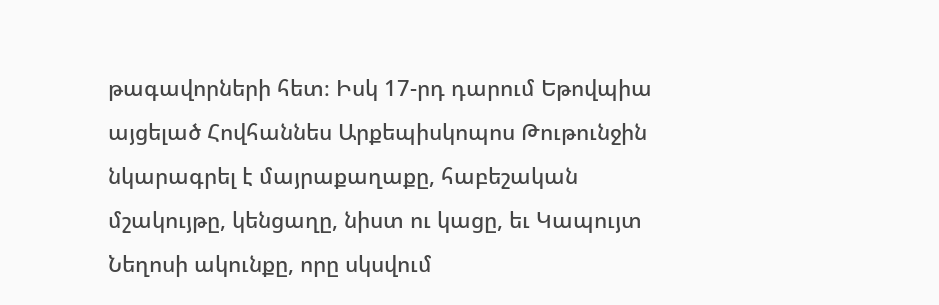թագավորների հետ։ Իսկ 17-րդ դարում Եթովպիա այցելած Հովհաննես Արքեպիսկոպոս Թութունջին նկարագրել է մայրաքաղաքը, հաբեշական մշակույթը, կենցաղը, նիստ ու կացը, եւ Կապույտ Նեղոսի ակունքը, որը սկսվում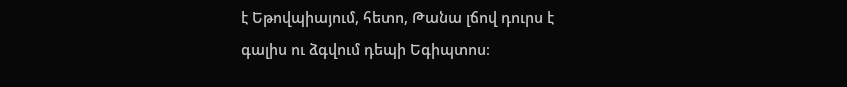է Եթովպիայում, հետո, Թանա լճով դուրս է գալիս ու ձգվում դեպի Եգիպտոս։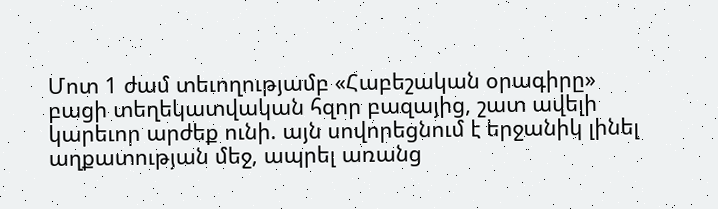Մոտ 1 ժամ տեւողությամբ «Հաբեշական օրագիրը» բացի տեղեկատվական հզոր բազայից, շատ ավելի կարեւոր արժեք ունի. այն սովորեցնում է երջանիկ լինել աղքատության մեջ, ապրել առանց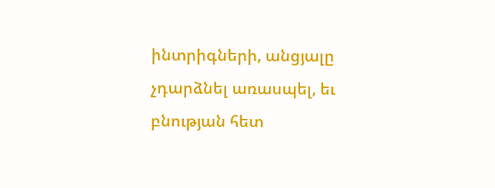ինտրիգների, անցյալը չդարձնել առասպել, եւ բնության հետ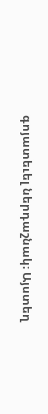գոյատեւել ներդաշնակ։ Այստեղ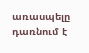առասպելը դառնում է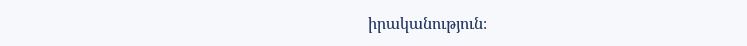իրականություն։